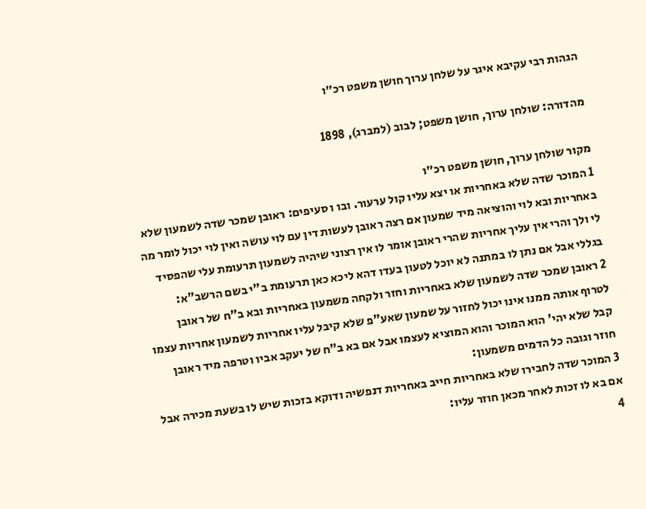הגהות רבי עקיבא איגר על שלחן ערוך חושן משפט רכ״ו

מהדורה: שולחן ערוך, חושן משפט; לבוב (למברג), 1898

מקור שולחן ערוך, חושן משפט רכ״ו
1 המוכר שדה שלא באחריות או יצא עליו קול ערעור. ובו ו סעיפים: ראובן שמכר שדה לשמעון שלא באחריות ובא לוי והוציאה מיד שמעון אם רצה ראובן לעשות דין עם לוי עושה ואין לוי יכול לומר מה לי ולך והרי אין עליך אחריות שהרי ראובן אומר לו אין רצוני שיהיה לשמעון תרעומת עלי שהפסיד בגללי אבל אם נתן לו במתנה לא יוכל לטעון בעדו דהא ליכא כאן תרעומת ב"י בשם הרשב"א:
2 ראובן שמכר שדה לשמעון שלא באחריות וחזר ולקחה משמעון באחריות ובא ב"ח של ראובן לטרוף אותה ממנו אינו יכול לחזור על שמעון שאע"פ שלא קיבל עליו אחריות לשמעון אחריות עצמו קבל שלא יהי' הוא המוכר והוא המוציא לעצמו אבל אם בא ב"ח של יעקב אביו וטרפה מיד ראובן חוזר וגובה כל הדמים משמעון:
3 המוכר שדה לחבירו שלא באחריות חייב באחריות דנפשיה ודוקא בזכות שיש לו בשעת מכירה אבל אם בא לו זכות לאחר מכאן חוזר עליו:
4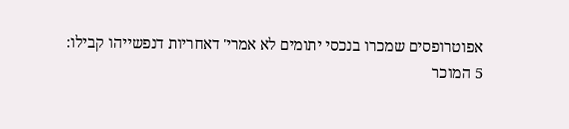אפוטרופסים שמכרו בנכסי יתומים לא אמרי' דאחריות דנפשייהו קבילו:
5 המוכר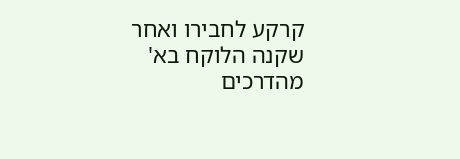קרקע לחבירו ואחר שקנה הלוקח בא' מהדרכים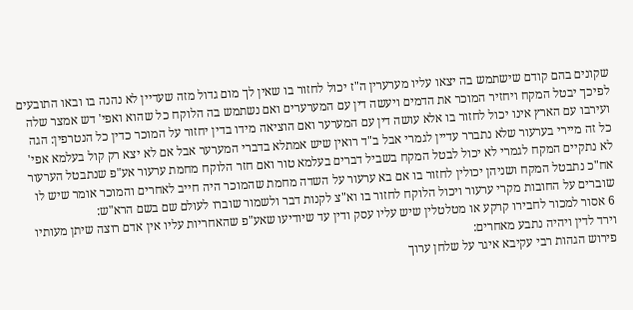שקונים בהם קודם שישתמש בה יצאו עליו מערערין ה"ז יכול לחזור בו שאין לך מום גדול מזה שעדיין לא נהנה בו ובאו התובעים לפיכך יבטל המקח ויחזיר המוכר את הדמים ויעשה דין עם המערערים ואם נשתמש בה הלוקח כל שהוא ואפי' דש אמצר שלה ועירבו עם הארץ אינו יכול לחזור בו אלא עושה דין עם המערער ואם הוציאה מידו בדין יחזור על המוכר כדין כל הנטרפין: הגה כל זה מיירי בערעור שלא נתברר עדיין לגמרי אבל ב"ד רואין שיש אמתלא בדברי המערער אבל אם לא יצא רק קול בעלמא אפי' לא נתקיים המקח לגמרי לא יכול לבטל המקח בשביל דברים בעלמא טור ואם חזר הלוקח מחמת ערעור אע"פ שנתבטל הערעור אח"כ נתבטל המקח ושניהן יכולין לחזור בו אם בא ערעור על השדה מחמת שהמוכר היה חייב לאחרים והמוכר אומר שיש לו שוברים על החובות מקרי ערעור ויכול הלוקח לחזור בו וא"צ לקנות דבר ולשמור שוברו לעולם שם בשם הרא"ש:
6 אסור למכור לחבירו קרקע או מטלטלין שיש עליו עסק ודין עד שיודיעו שאע"פ שהאחריות עליו אין אדם רוצה שיתן מעותיו וירד לדין ויהיה נתבע מאחרים:
פירוש הגהות רבי עקיבא איגר על שלחן ערוך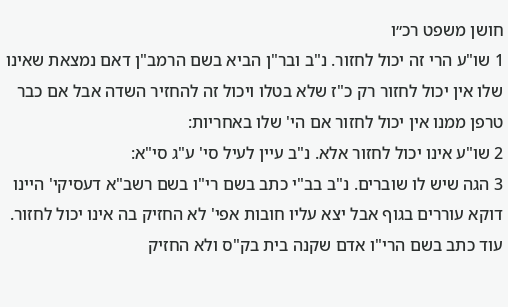חושן משפט רכ״ו
1 שו"ע הרי זה יכול לחזור. נ"ב ובר"ן הביא בשם הרמב"ן דאם נמצאת שאינו שלו אין יכול לחזור רק כ"ז שלא בטלו ויכול זה להחזיר השדה אבל אם כבר טרפן ממנו אין יכול לחזור אם הי' שלו באחריות:
2 שו"ע אינו יכול לחזור אלא. נ"ב עיין לעיל סי' ע"ג סי"א:
3 הגה שיש לו שוברים. נ"ב בב"י כתב בשם רי"ו בשם רשב"א דעסיקי' היינו דוקא עוררים בגוף אבל יצא עליו חובות אפי' לא החזיק בה אינו יכול לחזור. עוד כתב בשם הרי"ו אדם שקנה בית בק"ס ולא החזיק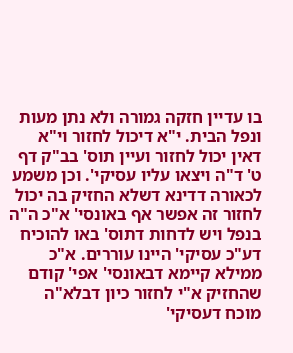בו עדיין חזקה גמורה ולא נתן מעות ונפל הבית. י"א דיכול לחזור וי"א דאין יכול לחזור ועיין תוס' בב"ק דף ט' ד"ה ויצאו עליו עסיקי'. וכן משמע לכאורה דדינא דשלא החזיק בה יכול לחזור זה אפשר אף באונסי' א"כ ה"ה בנפל ויש לדחות דתוס' באו להוכיח דע"כ עסיקי' היינו עוררים. א"כ ממילא קיימא דבאונסי' אפי' קודם שהחזיק א"י לחזור כיון דבלא"ה מוכח דעסיקי'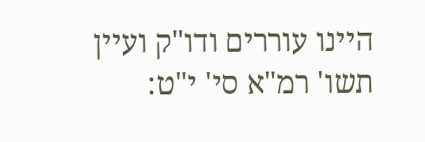היינו עוררים ודו"ק ועיין תשו' רמ"א סי' י"ט: